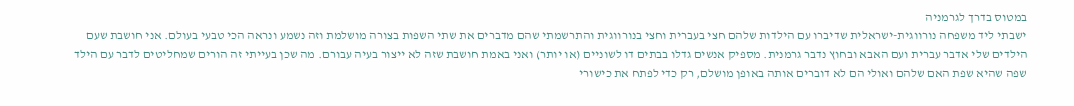במטוס בדרך לגרמניה
ישבתי ליד משפחה נורווגית-ישראלית שדיברו עם הילדות שלהם חצי בעברית וחצי בנורווגית והתרשמתי שהם מדברים את שתי השפות בצורה מושלמת וזה נשמע ונראה הכי טבעי בעולם. אני חושבת שעם הילדים שלי אדבר עברית ועם האבא ובחוץ נדבר גרמנית. מספיק אנשים גדלו בבתים דו לשוניים (או יותר) ואני באמת חושבת שזה לא ייצור בעיה עבורם. מה שכן בעייתי זה הורים שמחליטים לדבר עם הילד שפה שהיא שפת האם שלהם ואולי הם לא דוברים אותה באופן מושלם, רק כדי לפתח את כישורי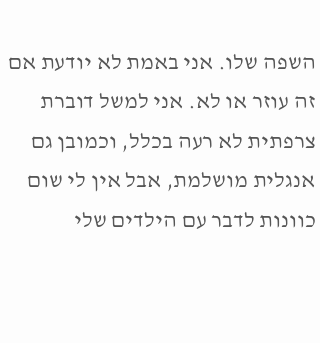השפה שלו. אני באמת לא יודעת אם זה עוזר או לא. אני למשל דוברת צרפתית לא רעה בכלל, וכמובן גם אנגלית מושלמת, אבל אין לי שום כוונות לדבר עם הילדים שלי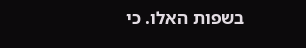בשפות האלו. כי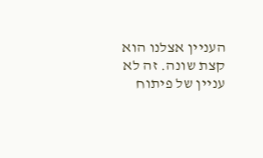העניין אצלנו הוא קצת שונה. זה לא עניין של פיתוח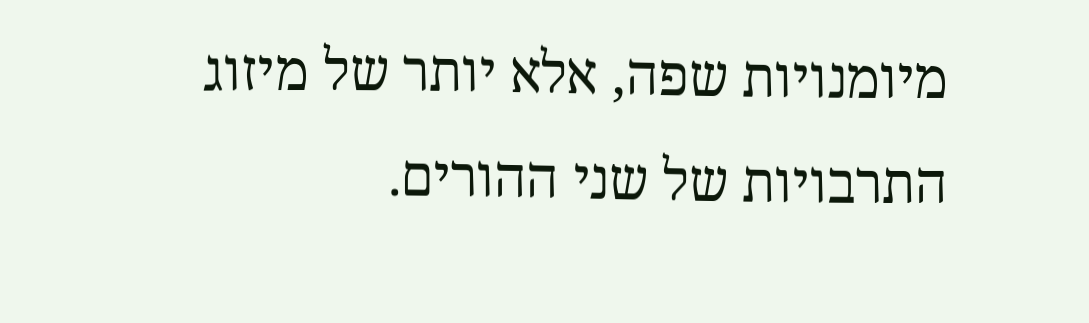מיומנויות שפה, אלא יותר של מיזוג התרבויות של שני ההורים.